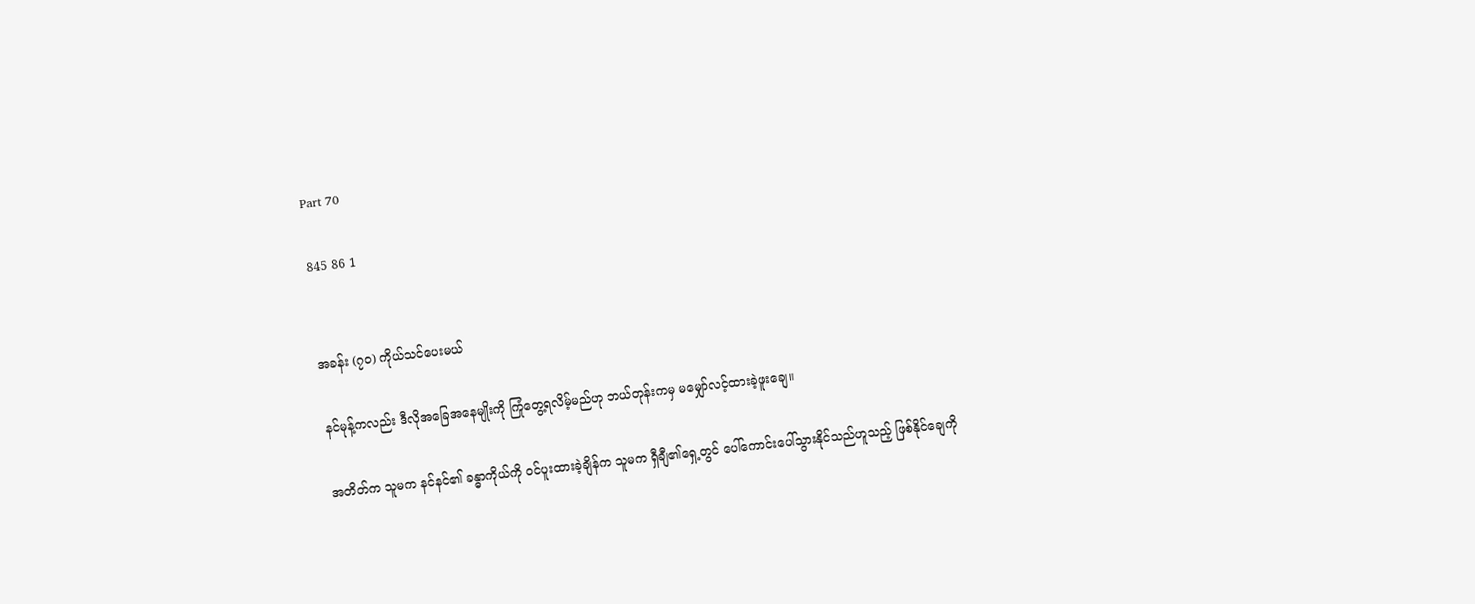Part 70

845 86 1


အခန်း (၇၀) ကိုယ်သင်ပေးမယ်

နင်မုန့်ကလည်း ဒီလိုအခြေအနေမျိုးကို ကြုံတွေ့ရလိမ့်မည်ဟု ဘယ်တုန်းကမှ မမျှော်လင့်ထားခဲ့ဖူးချေ။

အတိတ်က သူမက နင်နင်၏ ခန္ဓာကိုယ်ကို ဝင်ပူးထားခဲ့ချိန်က သူမက ရှီချီ‌၏ရှေ့တွင် ပေါ်ကောင်းပေါ်သွားနိုင်သည်ဟူသည့် ဖြစ်နိုင်ချေကို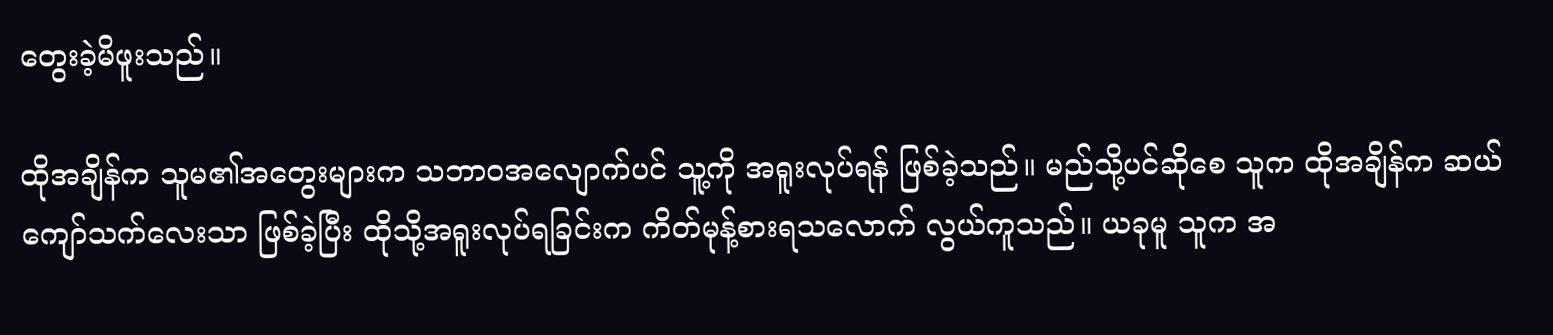တွေးခဲ့မိဖူးသည်။

ထိုအချိန်က သူမ၏အတွေးများက သဘာဝအလျောက်ပင် သူ့ကို အရူးလုပ်ရန် ဖြစ်ခဲ့သည်။ မည်သို့ပင်ဆိုစေ သူက ထိုအချိန်က ဆယ်ကျော်သက်လေးသာ ဖြစ်ခဲ့ပြီး ထိုသို့အရူးလုပ်ရခြင်းက ကိတ်မုန့်စားရသလောက် လွယ်ကူသည်။ ယခုမူ သူက အ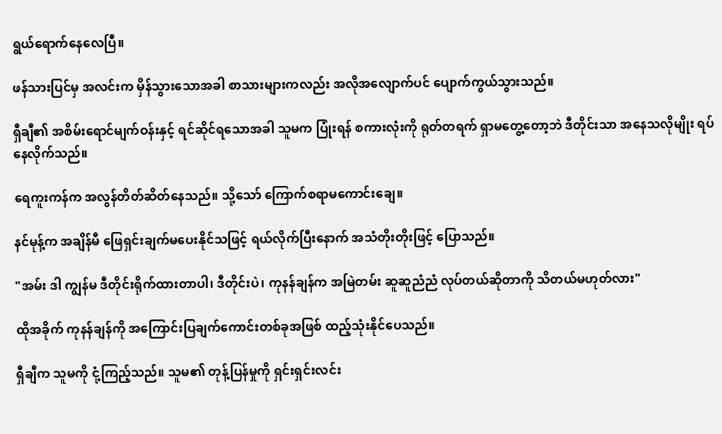ရွယ်ရောက်နေလေပြီ။

ဖန်သားပြင်မှ အလင်းက မှိန်သွားသောအခါ စာသားများကလည်း အလိုအလျောက်ပင် ပျောက်ကွယ်သွားသည်။

ရှီချီ၏ အစိမ်းရောင်မျက်ဝန်းနှင့် ရင်ဆိုင်ရသောအခါ သူမက ပြုံးရန် စကားလုံးကို ရုတ်တရက် ရှာမတွေ့တော့ဘဲ ဒီတိုင်းသာ အနေသလိုမျိုး ရပ်နေလိုက်သည်။

ရေကူးကန်က အလွန်တိတ်ဆိတ်နေသည်။ သို့သော် ကြောက်စရာမကောင်းချေ။

နင်မုန့်က အချိန်မီ ဖြေရှင်းချက်မပေးနိုင်သဖြင့် ရယ်လိုက်ပြီးနောက် အသံတိုးတိုးဖြင့် ပြောသည်။

"အမ်း ဒါ ကျွန်မ ဒီတိုင်းရိုက်ထားတာပါ၊ ဒီတိုင်းပဲ၊ ကုနန်ချန်က အမြဲတမ်း ဆူဆူညံညံ လုပ်တယ်ဆိုတာကို သိတယ်မဟုတ်လား"

ထိုအခိုက် ကုနန်ချန်ကို အကြောင်းပြချက်ကောင်းတစ်ခုအဖြစ် ထည့်သုံးနိုင်ပေသည်။

ရှီချီက သူမကို ငုံ့ကြည့်သည်။ သူမ၏ တုန့်ပြန်မှုကို ရှင်းရှင်းလင်း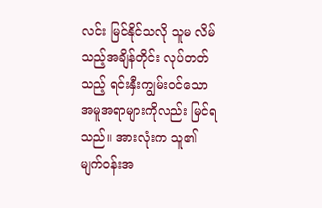လင်း မြင်နိုင်သလို သူမ လိမ်သည့်အချိန်တိုင်း လုပ်တတ်သည့် ရင်းနှီးကျွမ်းဝင်သောအမူအရာများကိုလည်း မြင်ရသည်။ အားလုံးက သူ၏မျက်ဝန်းအ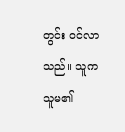တွင်း ဝင်လာသည်။ သူက သူမ၏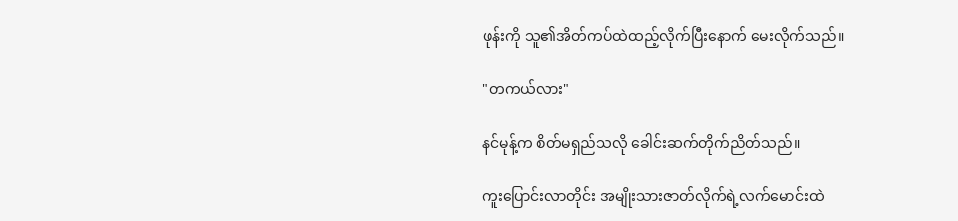ဖုန်းကို သူ၏အိတ်ကပ်ထဲထည့်လိုက်ပြီးနောက် မေးလိုက်သည်။

"တကယ်လား"

နင်မုန့်က စိတ်မရှည်သလို ခေါင်းဆက်တိုက်ညိတ်သည်။

ကူးပြောင်းလာတိုင်း အမျိုးသားဇာတ်လိုက်ရဲ့လက်မောင်းထဲ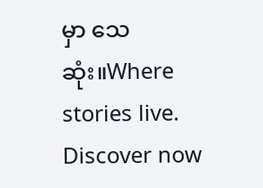မှာ သေဆုံး။Where stories live. Discover now